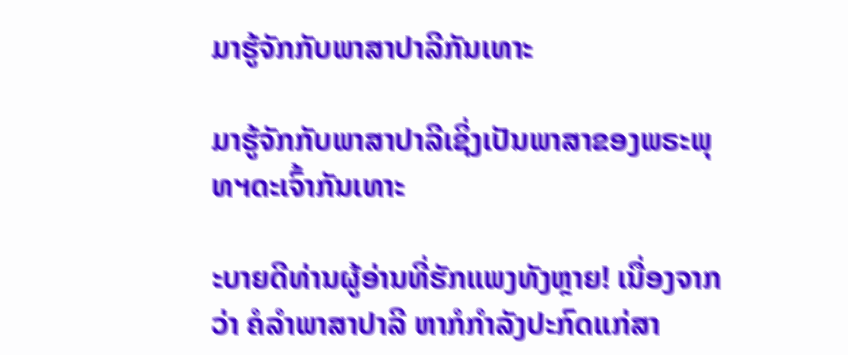ມາຮູ້ຈັກກັບພາສາປາລີກັນເທາະ

ມາຮູ້ຈັກກັບພາສາປາລີເຊິ່ງເປັນພາສາຂອງພຣະພຸທຯດະເຈົ້າກັນເທາະ

ະບາຍດີທ່ານຜູ້ອ່ານທີ່ຮັກແພງທັງຫຼາຍ! ເນື່ອງຈາກວ່າ ຄໍລຳພາສາປາລີ ຫາກໍກຳລັງປະກົດແກ່ສາ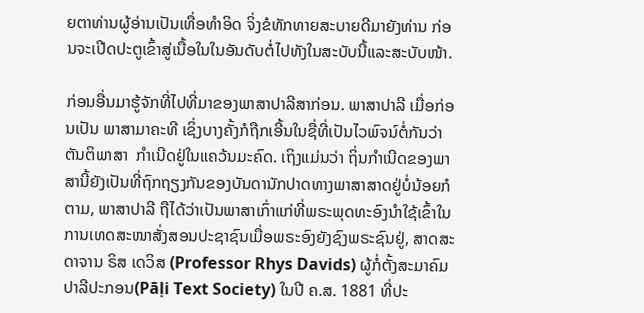ຍຕາທ່ານຜູ້ອ່ານເປັນເທື່ອທຳອິດ ຈິ່ງຂໍທັກທາຍສະບາຍດີມາຍັງທ່ານ ກ່ອນຈະເປີດປະຕູເຂົ້າສູ່ເນື້ອໃນໃນອັນດັບຕໍ່ໄປທັງໃນສະບັບນີ້ແລະສະບັບໜ້າ.

ກ່ອນອື່ນມາຮູ້ຈັກທີ່ໄປທີ່ມາຂອງພາສາປາລີສາກ່ອນ. ພາສາປາລີ ເມື່ອກ່ອນເປັນ ພາສາມາຄະທີ ເຊິ່ງບາງຄັ້ງກໍຖືກເອີ້ນໃນຊື່ທີ່ເປັນໄວພົຈນ໌ຕໍ່ກັນວ່າ ຕັນຕິພາສາ  ກຳເນີດຢູ່ໃນແຄວ້ນມະຄົດ. ເຖິງແມ່ນວ່າ ຖິ່ນກຳເນີດຂອງພາສານີ້ຍັງເປັນທີ່ຖົກຖຽງກັນຂອງບັນດານັກປາດທາງພາສາສາດຢູ່ບໍ່ນ້ອຍກໍຕາມ, ພາສາປາລີ ຖືໄດ້ວ່າເປັນພາສາເກົ່າແກ່ທີ່ພຣະພຸດທະອົງນຳໃຊ້ເຂົ້າໃນການເທດສະໜາສັ່ງສອນປະຊາຊົນເມື່ອພຣະອົງຍັງຊົງພຣະຊົນຢູ່, ສາດສະດາຈານ ຣິສ ເດວິສ (Professor Rhys Davids) ຜູ້ກໍ່ຕັ້ງສະມາຄົມປາລີປະກອນ(Pāḷi Text Society) ໃນປີ ຄ.ສ. 1881 ທີ່ປະ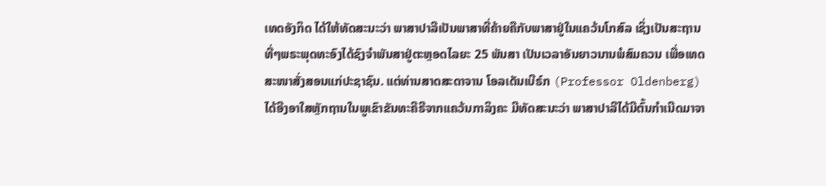ເທດອັງກິດ ໄດ້ໃຫ້ທັດສະນະວ່າ ພາສາປາລີເປັນພາສາທີ່ຄ້າຍຄືກັບພາສາຢູ່ໃນແຄວ້ນໂກສົລ ເຊິ່ງເປັນສະຖານທີ່ໆພຣະພຸດທະອົງໄດ້ຊົງຈຳພັນສາຢູ່ຕະຫຼອດໄລຍະ 25 ພັນສາ ເປັນເວລາອັນຍາວນານພໍສົມຄວນ ເພື່ອເທດສະໜາສັ່ງສອນແກ່ປະຊາຊົນ. ແຕ່ທ່ານສາດສະດາຈານ ໂອລເດັນເບີຣ໌ກ (Professor Oldenberg) ໄດ້ອີງອາໃສຫຼັກຖານໃນພູເຂົາຂັນທະຄີຣີຈາກແຄວ້ນກາລິງຄະ ມີທັດສະນະວ່າ ພາສາປາລີໄດ້ມີຕົ້ນກຳເນີດມາຈາ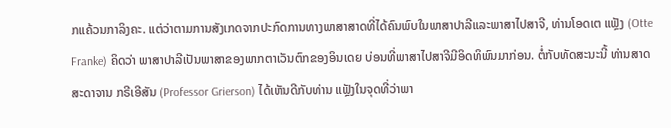ກແຄ້ວນກາລິງຄະ. ແຕ່ວ່າຕາມການສັງເກດຈາກປະກົດການທາງພາສາສາດທີ່ໄດ້ຄົນພົບໃນພາສາປາລີແລະພາສາໄປສາຈີ, ທ່ານໂອດເຕ ແຟຼັງ (Otte Franke) ຄິດວ່າ ພາສາປາລີເປັນພາສາຂອງພາກຕາເວັນຕົກຂອງອິນເດຍ ບ່ອນທີ່ພາສາໄປສາຈີມີອິດທິພົນມາກ່ອນ. ຕໍ່ກັບທັດສະນະນີ້ ທ່ານສາດສະດາຈານ ກຣີເອີສັນ (Professor Grierson) ໄດ້ເຫັນດີກັບທ່ານ ແຟຼັງໃນຈຸດທີ່ວ່າພາ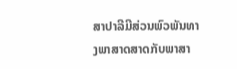ສາປາລີມີສ່ວນພົວພັນທາງພາສາດສາດກັບພາສາ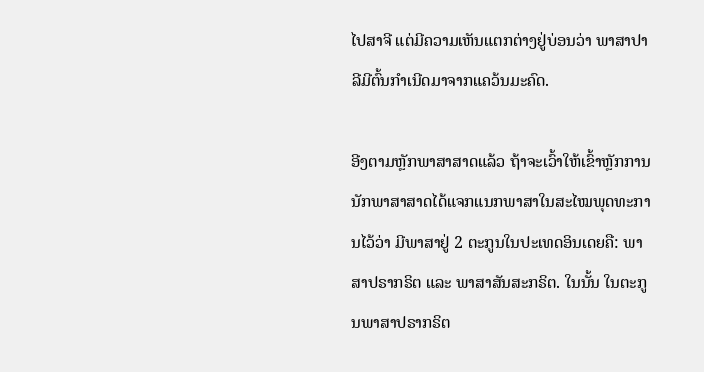ໄປສາຈີ ແຕ່ມີຄວາມເຫັນແຕກຕ່າງຢູ່ບ່ອນວ່າ ພາສາປາລີມີຕົ້ນກຳເນີດມາຈາກແຄວ້ນມະຄົດ.

ອີງຕາມຫຼັກພາສາສາດແລ້ວ ຖ້າຈະເວົ້າໃຫ້ເຂົ້າຫຼັກການ ນັກພາສາສາດໄດ້ແຈກແນກພາສາໃນສະໄໝພຸດທະການໄວ້ວ່າ ມີພາສາຢູ່ 2 ຕະກູນໃນປະເທດອິນເດຍຄື: ພາສາປຣາກຣິຕ ແລະ ພາສາສັນສະກຣິຕ. ໃນນັ້ນ ໃນຕະກູນພາສາປຣາກຣິຕ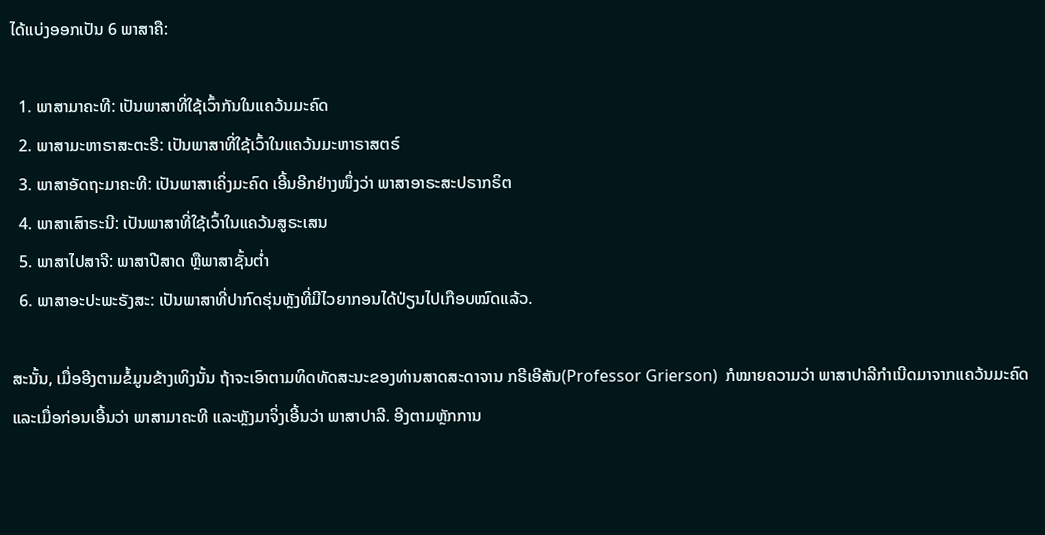ໄດ້ແບ່ງອອກເປັນ 6 ພາສາຄື:

  1. ພາສາມາຄະທີ: ເປັນພາສາທີ່ໃຊ້ເວົ້າກັນໃນແຄວ້ນມະຄົດ
  2. ພາສາມະຫາຣາສະຕະຣີ: ເປັນພາສາທີ່ໃຊ້ເວົ້າໃນແຄວ້ນມະຫາຣາສຕຣ໌
  3. ພາສາອັດຖະມາຄະທີ: ເປັນພາສາເຄິ່ງມະຄົດ ເອີ້ນອີກຢ່າງໜຶ່ງວ່າ ພາສາອາຣະສະປຣາກຣິຕ
  4. ພາສາເສົາຣະນີ: ເປັນພາສາທີ່ໃຊ້ເວົ້າໃນແຄວ້ນສູຣະເສນ
  5. ພາສາໄປສາຈີ: ພາສາປີສາດ ຫຼືພາສາຊັ້ນຕໍ່າ
  6. ພາສາອະປະພະຣັງສະ: ເປັນພາສາທີ່ປາກົດຮຸ່ນຫຼັງທີ່ມີໄວຍາກອນໄດ້ປ່ຽນໄປເກືອບໝົດແລ້ວ.

ສະນັ້ນ, ເມື່ອອີງຕາມຂໍ້ມູນຂ້າງເທິງນັ້ນ ຖ້າຈະເອົາຕາມທິດທັດສະນະຂອງທ່ານສາດສະດາຈານ ກຣີເອີສັນ(Professor Grierson)  ກໍໝາຍຄວາມວ່າ ພາສາປາລີກໍາເນີດມາຈາກແຄວ້ນມະຄົດ ແລະເມື່ອກ່ອນເອີ້ນວ່າ ພາສາມາຄະທີ ແລະຫຼັງມາຈິ່ງເອີ້ນວ່າ ພາສາປາລີ. ອີງຕາມຫຼັກການ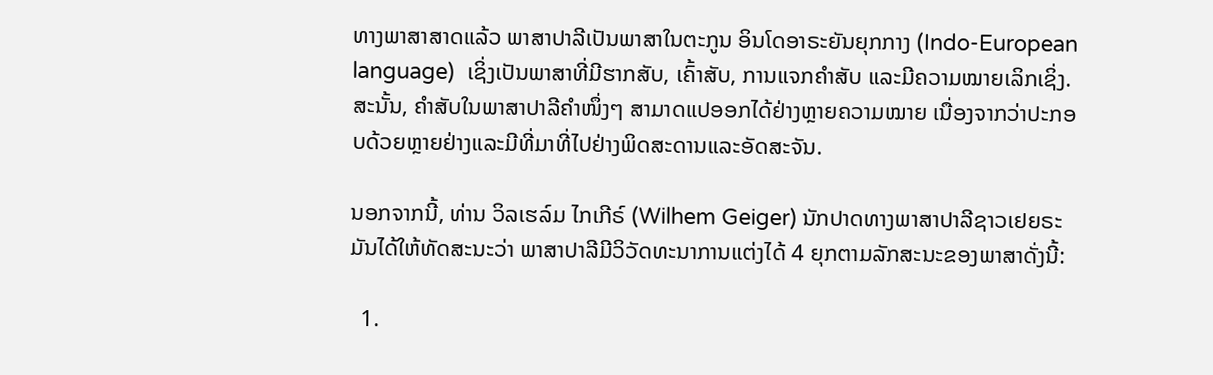ທາງພາສາສາດແລ້ວ ພາສາປາລີເປັນພາສາໃນຕະກູນ ອິນໂດອາຣະຍັນຍຸກກາງ (Indo-European language)  ເຊິ່ງເປັນພາສາທີ່ມີຮາກສັບ, ເຄົ້າສັບ, ການແຈກຄຳສັບ ແລະມີຄວາມໝາຍເລິກເຊິ່ງ. ສະນັ້ນ, ຄຳສັບໃນພາສາປາລີຄຳໜຶ່ງໆ ສາມາດແປອອກໄດ້ຢ່າງຫຼາຍຄວາມໝາຍ ເນື່ອງຈາກວ່າປະກອບດ້ວຍຫຼາຍຢ່າງແລະມີທີ່ມາທີ່ໄປຢ່າງພິດສະດານແລະອັດສະຈັນ.

ນອກຈາກນີ້, ທ່ານ ວິລເຮລ໌ມ ໄກເກີຣ໌ (Wilhem Geiger) ນັກປາດທາງພາສາປາລີຊາວເຢຍຣະມັນໄດ້ໃຫ້ທັດສະນະວ່າ ພາສາປາລີມີວິວັດທະນາການແຕ່ງໄດ້ 4 ຍຸກຕາມລັກສະນະຂອງພາສາດັ່ງນີ້:

  1.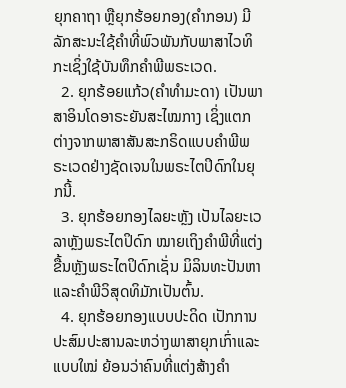ຍຸກຄາຖາ ຫຼືຍຸກຮ້ອຍກອງ(ຄໍາກອນ) ມີລັກສະນະໃຊ້ຄໍາທີ່ພົວພັນກັບພາສາໄວທິກະເຊິ່ງໃຊ້ບັນທຶກຄໍາພີພຣະເວດ.
  2. ຍຸກຮ້ອຍແກ້ວ(ຄໍາທໍາມະດາ) ເປັນພາສາອິນໂດອາຣະຍັນສະໄໝກາງ ເຊິ່ງແຕກຕ່າງຈາກພາສາສັນສະກຣິດແບບຄຳພີພຣະເວດຢ່າງຊັດເຈນໃນພຣະໄຕປິດົກໃນຍຸກນີ້.
  3. ຍຸກຮ້ອຍກອງໄລຍະຫຼັງ ເປັນໄລຍະເວລາຫຼັງພຣະໄຕປິດົກ ໝາຍເຖິງຄໍາພີທີ່ແຕ່ງຂື້ນຫຼັງພຣະໄຕປິດົກເຊັ່ນ ມິລິນທະປັນຫາແລະຄຳພີວິສຸດທິມັກເປັນຕົ້ນ.
  4. ຍຸກຮ້ອຍກອງແບບປະດິດ ເປັກການປະສົມປະສານລະຫວ່າງພາສາຍຸກເກົ່າແລະແບບໃໝ່ ຍ້ອນວ່າຄົນທີ່ແຕ່ງສ້າງຄຳ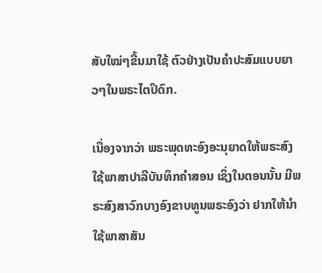ສັບໃໝ່ໆຂື້ນມາໃຊ້ ຕົວຢ່າງເປັນຄຳປະສົມແບບຍາວໆໃນພຣະໄຕປິດົກ.

ເນື່ອງຈາກວ່າ ພຣະພຸດທະອົງອະນຸຍາດໃຫ້ພຣະສົງໃຊ້ພາສາປາລີບັນທຶກຄຳສອນ ເຊິ່ງໃນຕອນນັ້ນ ມີພຣະສົງສາວົກບາງອົງຂາບທູນພຣະອົງວ່າ ຢາກໃຫ້ນຳໃຊ້ພາສາສັນ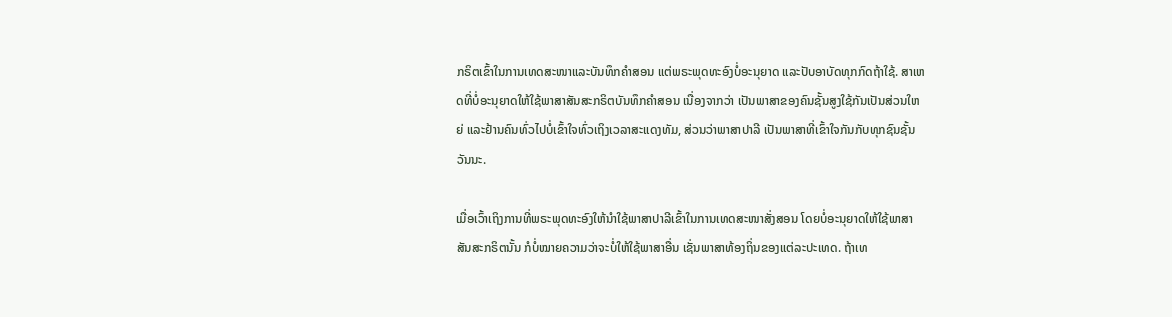ກຣິຕເຂົ້າໃນການເທດສະໜາແລະບັນທຶກຄຳສອນ ແຕ່ພຣະພຸດທະອົງບໍ່ອະນຸຍາດ ແລະປັບອາບັດທຸກກົດຖ້າໃຊ້. ສາເຫດທີ່ບໍ່ອະນຸຍາດໃຫ້ໃຊ້ພາສາສັນສະກຣິຕບັນທຶກຄຳສອນ ເນື່ອງຈາກວ່າ ເປັນພາສາຂອງຄົນຊັ້ນສູງໃຊ້ກັນເປັນສ່ວນໃຫຍ່ ແລະຢ້ານຄົນທົ່ວໄປບໍ່ເຂົ້າໃຈທົ່ວເຖິງເວລາສະແດງທັມ, ສ່ວນວ່າພາສາປາລີ ເປັນພາສາທີ່ເຂົ້າໃຈກັນກັບທຸກຊົນຊັ້ນວັນນະ.

ເມື່ອເວົ້າເຖິງການທີ່ພຣະພຸດທະອົງໃຫ້ນຳໃຊ້ພາສາປາລີເຂົ້າໃນການເທດສະໜາສັ່ງສອນ ໂດຍບໍ່ອະນຸຍາດໃຫ້ໃຊ້ພາສາສັນສະກຣິຕນັ້ນ ກໍບໍ່ໝາຍຄວາມວ່າຈະບໍ່ໃຫ້ໃຊ້ພາສາອື່ນ ເຊັ່ນພາສາທ້ອງຖິ່ນຂອງແຕ່ລະປະເທດ. ຖ້າເທ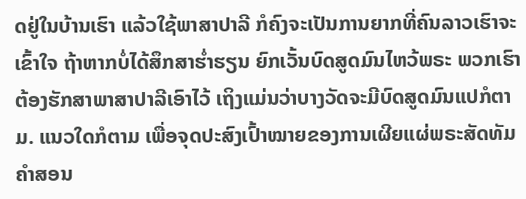ດຢູ່ໃນບ້ານເຮົາ ແລ້ວໃຊ້ພາສາປາລີ ກໍຄົງຈະເປັນການຍາກທີ່ຄົນລາວເຮົາຈະເຂົ້າໃຈ ຖ້າຫາກບໍ່ໄດ້ສຶກສາຮ່ຳຮຽນ ຍົກເວັ້ນບົດສູດມົນໄຫວ້ພຣະ ພວກເຮົາຕ້ອງຮັກສາພາສາປາລີເອົາໄວ້ ເຖິງແມ່ນວ່າບາງວັດຈະມີບົດສູດມົນແປກໍຕາມ. ແນວໃດກໍຕາມ ເພື່ອຈຸດປະສົງເປົ້າໝາຍຂອງການເຜີຍແຜ່ພຣະສັດທັມຄຳສອນ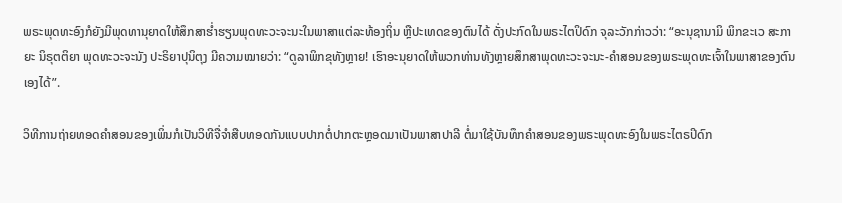ພຣະພຸດທະອົງກໍຍັງມີພຸດທານຸຍາດໃຫ້ສຶກສາຮ່ຳຮຽນພຸດທະວະຈະນະໃນພາສາແຕ່ລະທ້ອງຖິ່ນ ຫຼືປະເທດຂອງຕົນໄດ້ ດັ່ງປະກົດໃນພຣະໄຕປິດົກ ຈຸລະວັກກ່າວວ່າ: “ອະນຸຊານາມິ ພິກຂະເວ ສະກາຍະ ນິຣຸຕຕິຍາ ພຸດທະວະຈະນັງ ປະຣິຍາປຸນິຕຸງ ມີຄວາມໝາຍວ່າ: “ດູລາພິກຂຸທັງຫຼາຍ! ເຮົາອະນຸຍາດໃຫ້ພວກທ່ານທັງຫຼາຍສຶກສາພຸດທະວະຈະນະ-ຄຳສອນຂອງພຣະພຸດທະເຈົ້າໃນພາສາຂອງຕົນເອງໄດ້”.

ວິທີການຖ່າຍທອດຄໍາສອນຂອງເພິ່ນກໍເປັນວິທີຈື່ຈໍາສືບທອດກັນແບບປາກຕໍ່ປາກຕະຫຼອດມາເປັນພາສາປາລີ ຕໍ່ມາໃຊ້ບັນທຶກຄຳສອນຂອງພຣະພຸດທະອົງໃນພຣະໄຕຣປິດົກ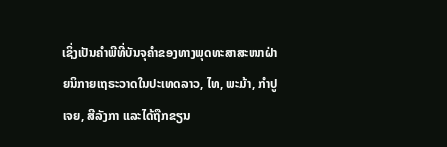ເຊິ່ງເປັນຄຳພີທີ່ບັນຈຸຄຳຂອງທາງພຸດທະສາສະໜາຝ່າຍນິກາຍເຖຣະວາດໃນປະເທດລາວ, ໄທ, ພະມ້າ, ກຳປູເຈຍ, ສີລັງກາ ແລະໄດ້ຖືກຂຽນ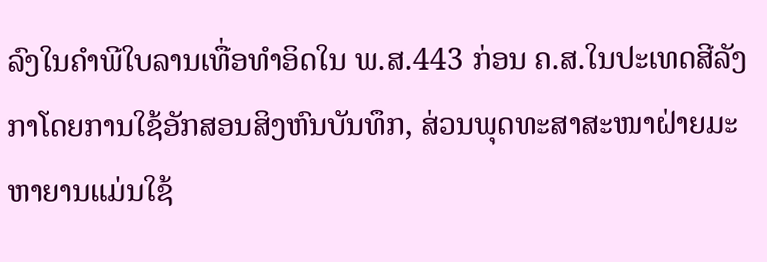ລົງໃນຄຳພີໃບລານເທື່ອທຳອິດໃນ ພ.ສ.443 ກ່ອນ ຄ.ສ.ໃນປະເທດສີລັງກາໂດຍການໃຊ້ອັກສອນສິງຫົນບັນທຶກ, ສ່ວນພຸດທະສາສະໜາຝ່າຍມະຫາຍານແມ່ນໃຊ້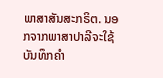ພາສາສັນສະກຣິຕ. ນອກຈາກພາສາປາລີຈະໃຊ້ບັນທຶກຄຳ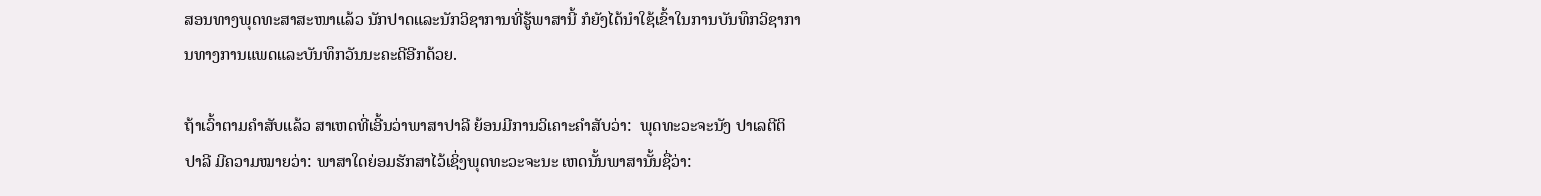ສອນທາງພຸດທະສາສະໜາແລ້ວ ນັກປາດແລະນັກວິຊາການທີ່ຮູ້ພາສານີ້ ກໍຍັງໄດ້ນຳໃຊ້ເຂົ້າໃນການບັນທຶກວິຊາການທາງການແພດແລະບັນທຶກວັນນະຄະດີອີກດ້ວຍ.

ຖ້າເວົ້າຕາມຄຳສັບແລ້ວ ສາເຫດທີ່ເອີ້ນວ່າພາສາປາລີ ຍ້ອນມີການວິເຄາະຄຳສັບວ່າ:  ພຸດທະວະຈະນັງ ປາເລຕີຕິ ປາລີ ມີຄວາມໝາຍວ່າ: ພາສາໃດຍ່ອມຮັກສາໄວ້ເຊິ່ງພຸດທະວະຈະນະ ເຫດນັ້ນພາສານັ້ນຊື່ວ່າ: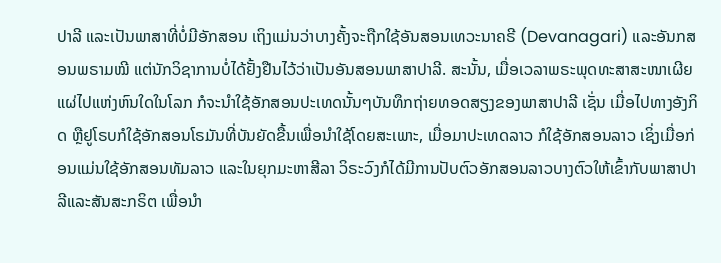ປາລີ ແລະເປັນພາສາທີ່ບໍ່ມີອັກສອນ ເຖິງແມ່ນວ່າບາງຄັ້ງຈະຖືກໃຊ້ອັນສອນເທວະນາຄຣີ (Devanagari) ແລະອັນກສອນພຣາມໝີ ແຕ່ນັກວິຊາການບໍ່ໄດ້ຢັ້ງຢືນໄວ້ວ່າເປັນອັນສອນພາສາປາລີ. ສະນັ້ນ, ເມື່ອເວລາພຣະພຸດທະສາສະໜາເຜີຍແຜ່ໄປແຫ່ງຫົນໃດໃນໂລກ ກໍຈະນຳໃຊ້ອັກສອນປະເທດນັ້ນໆບັນທຶກຖ່າຍທອດສຽງຂອງພາສາປາລີ ເຊັ່ນ ເມື່ອໄປທາງອັງກິດ ຫຼືຢູໂຣບກໍໃຊ້ອັກສອນໂຣມັນທີ່ບັນຍັດຂື້ນເພື່ອນຳໃຊ້ໂດຍສະເພາະ, ເມື່ອມາປະເທດລາວ ກໍໃຊ້ອັກສອນລາວ ເຊິ່ງເມື່ອກ່ອນແມ່ນໃຊ້ອັກສອນທັມລາວ ແລະໃນຍຸກມະຫາສີລາ ວິຣະວົງກໍໄດ້ມີການປັບຕົວອັກສອນລາວບາງຕົວໃຫ້ເຂົ້າກັບພາສາປາລີແລະສັນສະກຣິຕ ເພື່ອນຳ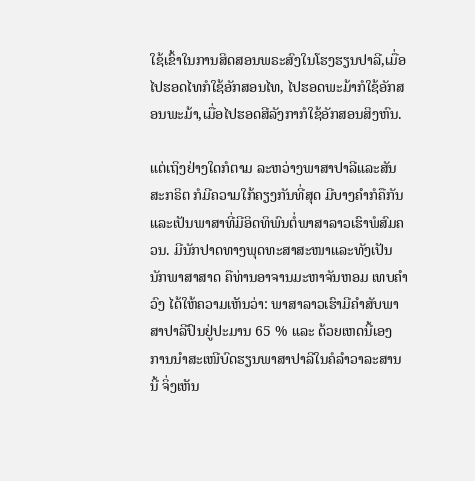ໃຊ້ເຂົ້າໃນການສິດສອນພຣະສົງໃນໂຮງຮຽນປາລີ,ເມື່ອໄປຮອດໄທກໍໃຊ້ອັກສອນໄທ, ໄປຮອດພະມ້າກໍໃຊ້ອັກສອນພະມ້າ,ເມື່ອໄປຮອດສີລັງກາກໍໃຊ້ອັກສອນສິງຫົນ.

ແຕ່ເຖິງຢ່າງໃດກໍຕາມ ລະຫວ່າງພາສາປາລີແລະສັນສະກຣິຕ ກໍມີຄວາມໃກ້ຄຽງກັນທີ່ສຸດ ມີບາງຄຳກໍຄືກັນ ແລະເປັນພາສາທີ່ມີອິດທິພົນຕໍ່ພາສາລາວເຮົາພໍສົມຄວນ. ມີນັກປາດທາງພຸດທະສາສະໜາແລະທັງເປັນນັກພາສາສາດ ຄືທ່ານອາຈານມະຫາຈັນຫອມ ເທບຄຳວົງ ໄດ້ໃຫ້ຄວາມເຫັນວ່າ: ພາສາລາວເຮົາມີຄຳສັບພາສາປາລີປົນຢູ່ປະມານ 65 % ແລະ ດ້ວຍເຫດນີ້ເອງ ການນຳສະເໜີບົດຮຽນພາສາປາລີໃນຄໍລຳວາລະສານນີ້ ຈິ່ງເຫັນ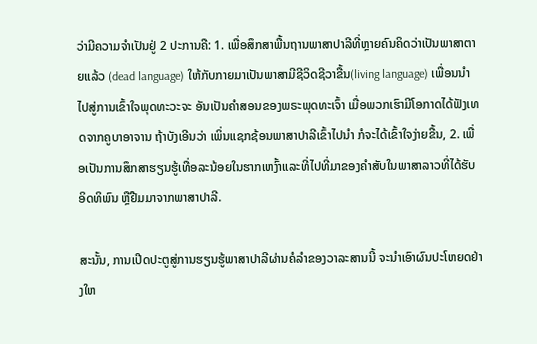ວ່າມີຄວາມຈຳເປັນຢູ່ 2 ປະການຄື: 1. ເພື່ອສຶກສາພື້ນຖານພາສາປາລີທີ່ຫຼາຍຄົນຄິດວ່າເປັນພາສາຕາຍແລ້ວ (dead language) ໃຫ້ກັບກາຍມາເປັນພາສາມີຊີວິດຊີວາຂື້ນ(living language) ເພື່ອນນໍາໄປສູ່ການເຂົ້າໃຈພຸດທະວະຈະ ອັນເປັນຄໍາສອນຂອງພຣະພຸດທະເຈົ້າ ເມື່ອພວກເຮົາມີໂອກາດໄດ້ຟັງເທດຈາກຄູບາອາຈານ ຖ້າບັງເອີນວ່າ ເພິ່ນແຊກຊ້ອນພາສາປາລີເຂົ້າໄປນຳ ກໍຈະໄດ້ເຂົ້າໃຈງ່າຍຂື້ນ, 2. ເພື່ອເປັນການສຶກສາຮຽນຮູ້ເທື່ອລະນ້ອຍໃນຮາກເຫງົ້າແລະທີ່ໄປທີ່ມາຂອງຄຳສັບໃນພາສາລາວທີ່ໄດ້ຮັບອິດທິພົນ ຫຼືຢືມມາຈາກພາສາປາລີ.

ສະນັ້ນ, ການເປີດປະຕູສູ່ການຮຽນຮູ້ພາສາປາລີຜ່ານຄໍລຳຂອງວາລະສານນີ້ ຈະນຳເອົາຜົນປະໂຫຍດຢ່າງໃຫ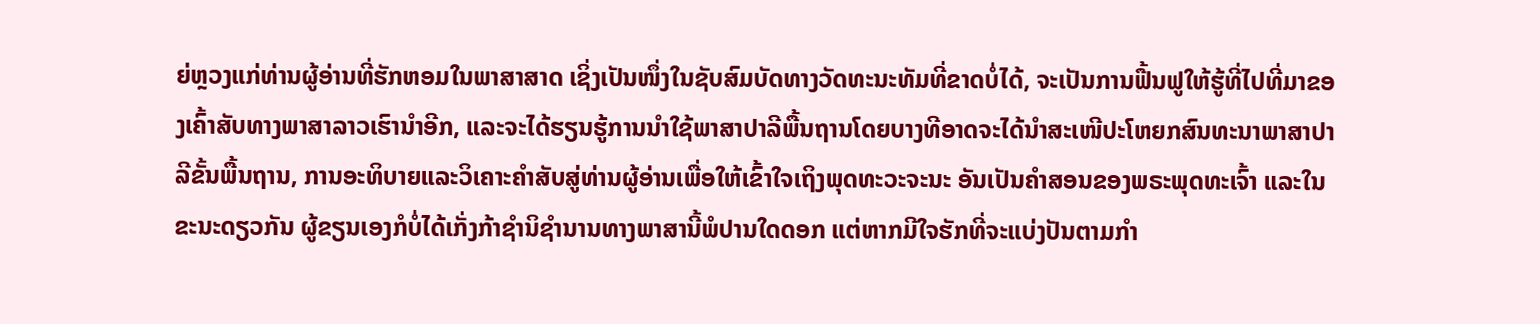ຍ່ຫຼວງແກ່ທ່ານຜູ້ອ່ານທີ່ຮັກຫອມໃນພາສາສາດ ເຊິ່ງເປັນໜຶ່ງໃນຊັບສົມບັດທາງວັດທະນະທັມທີ່ຂາດບໍ່ໄດ້, ຈະເປັນການຟື້ນຟູໃຫ້ຮູ້ທີ່ໄປທີ່ມາຂອງເຄົ້າສັບທາງພາສາລາວເຮົານຳອີກ, ແລະຈະໄດ້ຮຽນຮູ້ການນຳໃຊ້ພາສາປາລີພື້ນຖານໂດຍບາງທີອາດຈະໄດ້ນຳສະເໜີປະໂຫຍກສົນທະນາພາສາປາລີຂັ້ນພື້ນຖານ, ການອະທິບາຍແລະວິເຄາະຄຳສັບສູ່ທ່ານຜູ້ອ່ານເພື່ອໃຫ້ເຂົ້າໃຈເຖິງພຸດທະວະຈະນະ ອັນເປັນຄຳສອນຂອງພຣະພຸດທະເຈົ້າ ແລະໃນຂະນະດຽວກັນ ຜູ້ຂຽນເອງກໍບໍ່ໄດ້ເກັ່ງກ້າຊຳນິຊຳນານທາງພາສານີ້ພໍປານໃດດອກ ແຕ່ຫາກມີໃຈຮັກທີ່ຈະແບ່ງປັນຕາມກຳ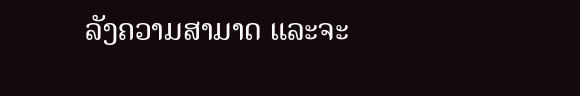ລັງຄວາມສາມາດ ແລະຈະ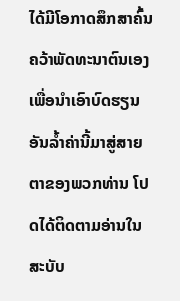ໄດ້ມີໂອກາດສຶກສາຄົ້ນຄວ້າພັດທະນາຕົນເອງ ເພື່ອນຳເອົາບົດຮຽນອັນລ້ຳຄ່ານີ້ມາສູ່ສາຍຕາຂອງພວກທ່ານ ໂປດໄດ້ຕິດຕາມອ່ານໃນສະບັບ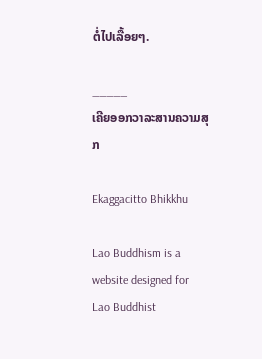ຕໍ່ໄປເລື້ອຍໆ.

_____
ເຄີຍອອກວາລະສານຄວາມສຸກ

Ekaggacitto Bhikkhu

Lao Buddhism is a website designed for Lao Buddhist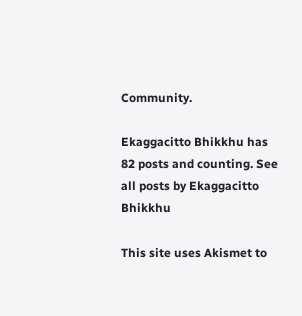Community.

Ekaggacitto Bhikkhu has 82 posts and counting. See all posts by Ekaggacitto Bhikkhu

This site uses Akismet to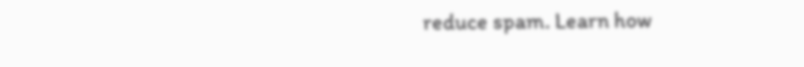reduce spam. Learn how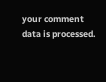your comment data is processed.